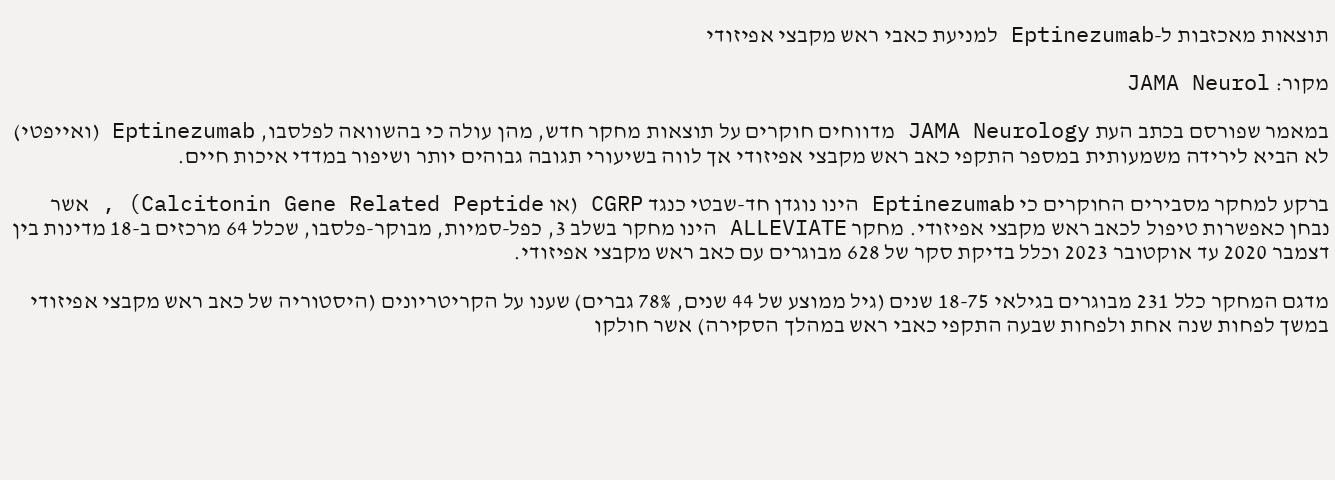תוצאות מאכזבות ל-Eptinezumab למניעת כאבי ראש מקבצי אפיזודי

מקור: JAMA Neurol

במאמר שפורסם בכתב העת JAMA Neurology מדווחים חוקרים על תוצאות מחקר חדש, מהן עולה כי בהשוואה לפלסבו, Eptinezumab (ואייפטי) לא הביא לירידה משמעותית במספר התקפי כאב ראש מקבצי אפיזודי אך לווה בשיעורי תגובה גבוהים יותר ושיפור במדדי איכות חיים.

ברקע למחקר מסבירים החוקרים כי Eptinezumab הינו נוגדן חד-שבטי כנגד CGRP (או Calcitonin Gene Related Peptide) , אשר נבחן כאפשרות טיפול לכאב ראש מקבצי אפיזודי. מחקר ALLEVIATE הינו מחקר בשלב 3, כפל-סמיות, מבוקר-פלסבו, שכלל 64 מרכזים ב-18 מדינות בין דצמבר 2020 עד אוקטובר 2023 וכלל בדיקת סקר של 628 מבוגרים עם כאב ראש מקבצי אפיזודי.

מדגם המחקר כלל 231 מבוגרים בגילאי 18-75 שנים (גיל ממוצע של 44 שנים, 78% גברים) שענו על הקריטריונים (היסטוריה של כאב ראש מקבצי אפיזודי במשך לפחות שנה אחת ולפחות שבעה התקפי כאבי ראש במהלך הסקירה) אשר חולקו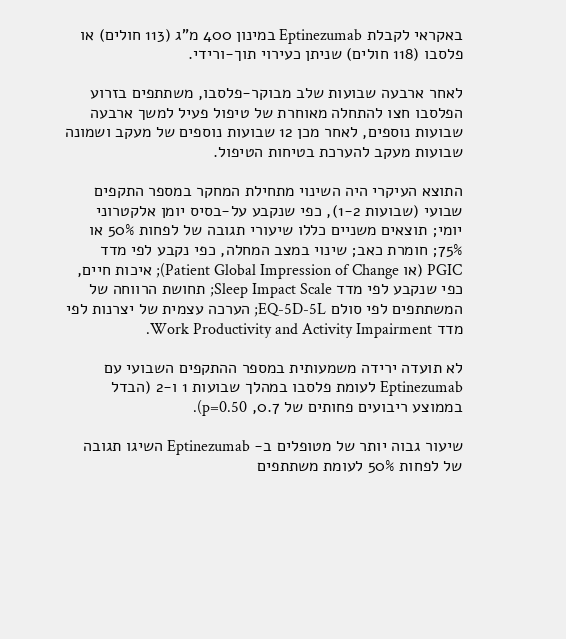באקראי לקבלת Eptinezumab במינון 400 מ”ג (113 חולים) או פלסבו (118 חולים) שניתן כעירוי תוך-ורידי.

לאחר ארבעה שבועות שלב מבוקר-פלסבו, משתתפים בזרוע הפלסבו חצו להתחלה מאוחרת של טיפול פעיל למשך ארבעה שבועות נוספים, לאחר מכן 12 שבועות נוספים של מעקב ושמונה שבועות מעקב להערכת בטיחות הטיפול.

התוצא העיקרי היה השינוי מתחילת המחקר במספר התקפים שבועי (שבועות 1-2), כפי שנקבע על-בסיס יומן אלקטרוני יומי; תוצאים משניים כללו שיעורי תגובה של לפחות 50% או 75%; חומרת כאב; שינוי במצב המחלה, כפי נקבע לפי מדד PGIC (או Patient Global Impression of Change); איכות חיים, כפי שנקבע לפי מדד Sleep Impact Scale; תחושת הרווחה של המשתתפים לפי סולם EQ-5D-5L; הערכה עצמית של יצרנות לפי מדד Work Productivity and Activity Impairment.

לא תועדה ירידה משמעותית במספר ההתקפים השבועי עם Eptinezumab לעומת פלסבו במהלך שבועות 1 ו-2 (הבדל בממוצע ריבועים פחותים של 0.7, p=0.50).

שיעור גבוה יותר של מטופלים ב- Eptinezumab השיגו תגובה של לפחות 50% לעומת משתתפים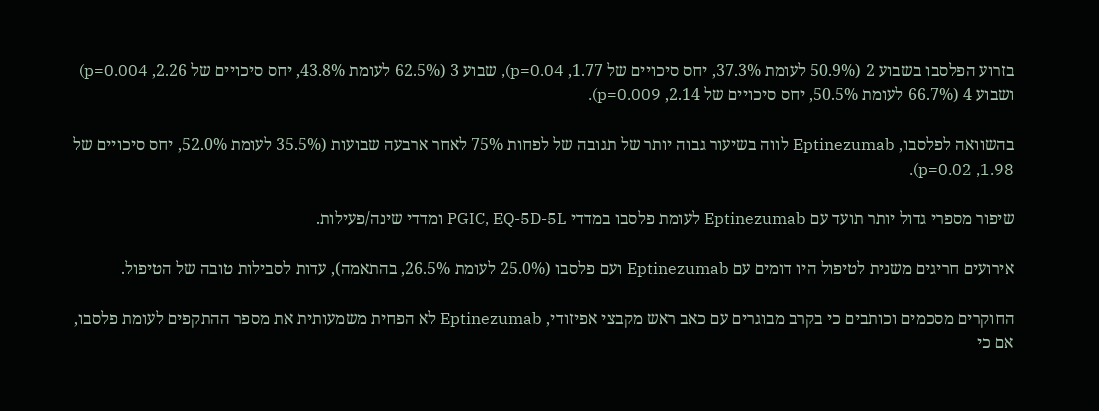בזרוע הפלסבו בשבוע 2 (50.9% לעומת 37.3%, יחס סיכויים של 1.77, p=0.04), שבוע 3 (62.5% לעומת 43.8%, יחס סיכויים של 2.26, p=0.004) ושבוע 4 (66.7% לעומת 50.5%, יחס סיכויים של 2.14, p=0.009).

בהשוואה לפלסבו, Eptinezumab לווה בשיעור גבוה יותר של תגובה של לפחות 75% לאחר ארבעה שבועות (35.5% לעומת 52.0%, יחס סיכויים של 1.98, p=0.02).

שיפור מספרי גדול יותר תועד עם Eptinezumab לעומת פלסבו במדדי PGIC, EQ-5D-5L ומדדי שינה/פעילות.

אירועים חריגים משנית לטיפול היו דומים עם Eptinezumab ועם פלסבו (25.0% לעומת 26.5%, בהתאמה), עדות לסבילות טובה של הטיפול.

החוקרים מסכמים וכותבים כי בקרב מבוגרים עם כאב ראש מקבצי אפיזודי, Eptinezumab לא הפחית משמעותית את מספר ההתקפים לעומת פלסבו, אם כי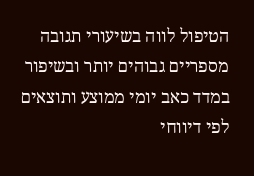הטיפול לווה בשיעורי תגובה מספריים גבוהים יותר ובשיפור במדד כאב יומי ממוצע ותוצאים לפי דיווחי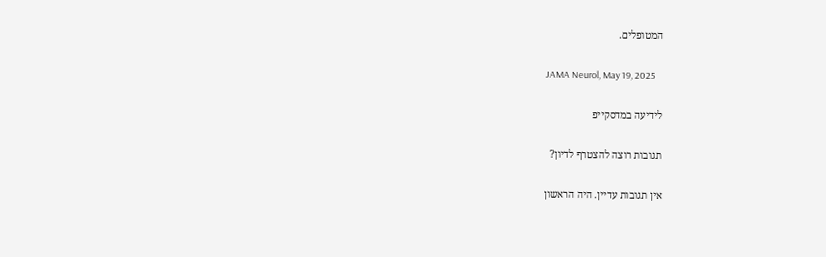המטופלים.

JAMA Neurol, May 19, 2025

לידיעה במדסקייפ

תגובות רוצה להצטרף לדיון?

אין תגובות עדיין. היה הראשון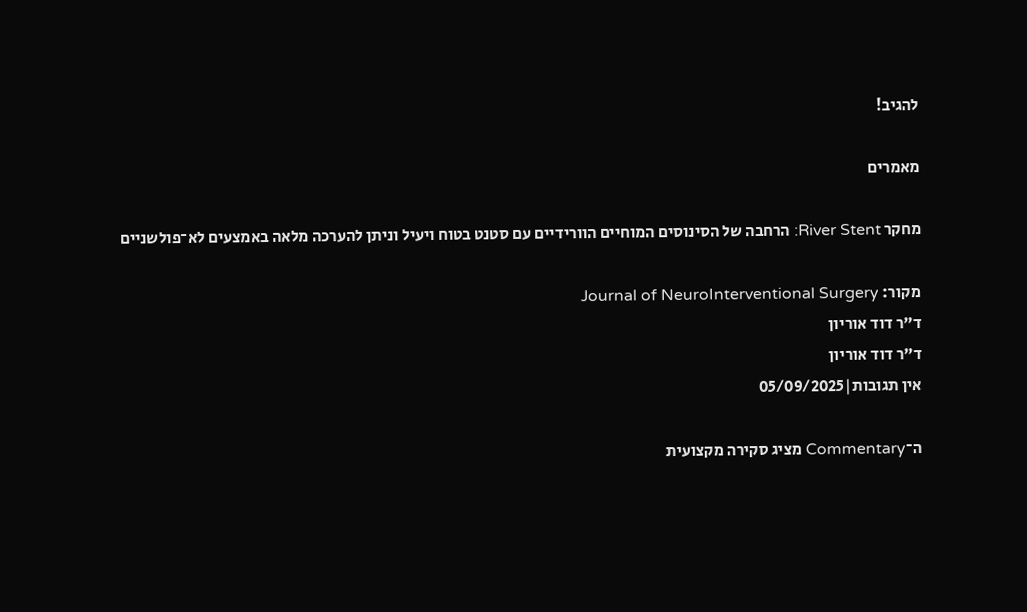להגיב!

מאמרים

מחקר River Stent: הרחבה של הסינוסים המוחיים הוורידיים עם סטנט בטוח ויעיל וניתן להערכה מלאה באמצעים לא־פולשניים

מקור: Journal of NeuroInterventional Surgery
ד"ר דוד אוריון
ד"ר דוד אוריון
אין תגובות|05/09/2025

ה־Commentary מציג סקירה מקצועית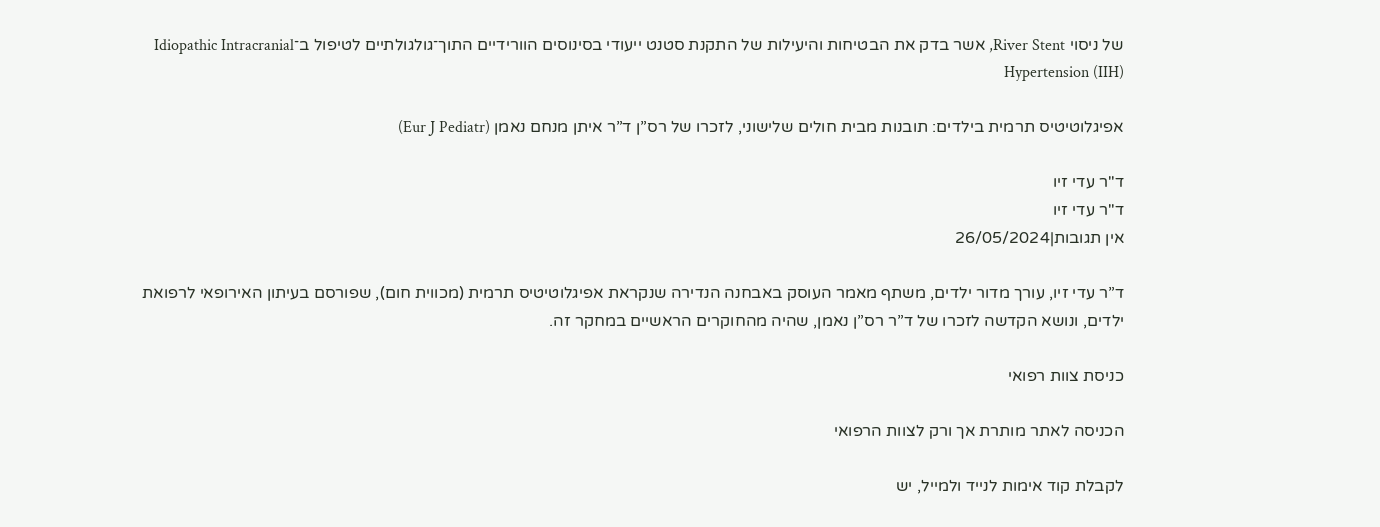של ניסוי River Stent, אשר בדק את הבטיחות והיעילות של התקנת סטנט ייעודי בסינוסים הוורידיים התוך־גולגולתיים לטיפול ב־Idiopathic Intracranial Hypertension (IIH)

אפיגלוטיטיס תרמית בילדים: תובנות מבית חולים שלישוני, לזכרו של רס”ן ד”ר איתן מנחם נאמן (Eur J Pediatr)

ד"ר עדי זיו
ד"ר עדי זיו
אין תגובות|26/05/2024

ד”ר עדי זיו, עורך מדור ילדים, משתף מאמר העוסק באבחנה הנדירה שנקראת אפיגלוטיטיס תרמית (מכווית חום), שפורסם בעיתון האירופאי לרפואת ילדים, ונושא הקדשה לזכרו של ד”ר רס”ן נאמן, שהיה מהחוקרים הראשיים במחקר זה.

כניסת צוות רפואי

הכניסה לאתר מותרת אך ורק לצוות הרפואי

לקבלת קוד אימות לנייד ולמייל, יש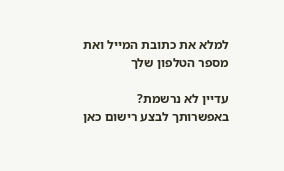למלא את כתובת המייל ואת מספר הטלפון שלך

עדיין לא נרשמת? באפשרותך לבצע רישום כאן